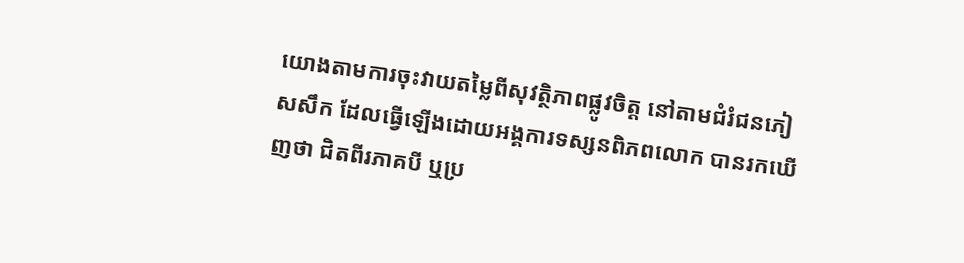យោងតាមការចុះវាយតម្លៃពីសុវត្ថិភាពផ្លូវចិត្ត នៅតាមជំរំជនភៀសសឹក ដែលធ្វើឡើងដោយអង្គការទស្សនពិភពលោក បានរកឃើញថា ជិតពីរភាគបី ឬប្រ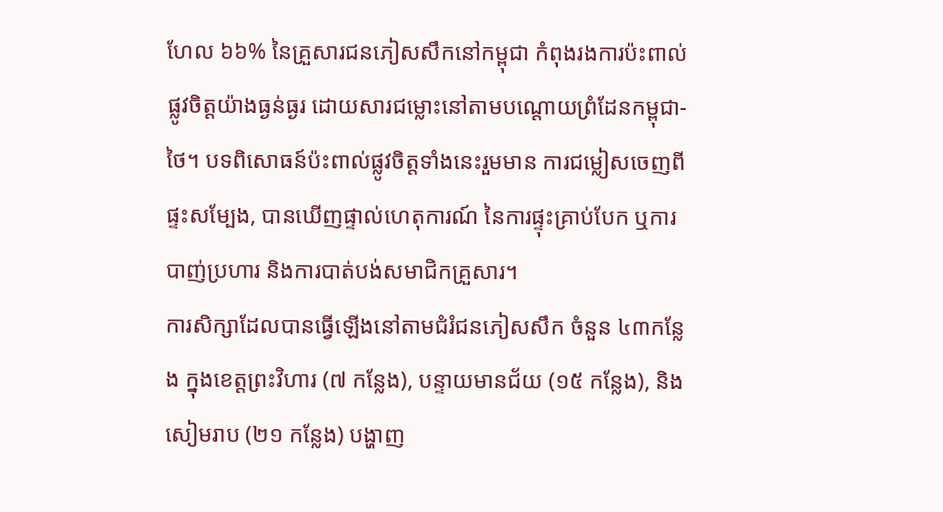ហែល ៦៦% នៃគ្រួសារជនភៀសសឹកនៅកម្ពុជា កំពុងរងការប៉ះពាល់ផ្លូវចិត្តយ៉ាងធ្ងន់ធ្ងរ ដោយសារជម្លោះនៅតាមបណ្តោយព្រំដែនកម្ពុជា-ថៃ។ បទពិសោធន៍ប៉ះពាល់ផ្លូវចិត្តទាំងនេះរួមមាន ការជម្លៀសចេញពីផ្ទះសម្បែង, បានឃើញផ្ទាល់ហេតុការណ៍ នៃការផ្ទុះគ្រាប់បែក ឬការបាញ់ប្រហារ និងការបាត់បង់សមាជិកគ្រួសារ។
ការសិក្សាដែលបានធ្វើឡើងនៅតាមជំរំជនភៀសសឹក ចំនួន ៤៣កន្លែង ក្នុងខេត្តព្រះវិហារ (៧ កន្លែង), បន្ទាយមានជ័យ (១៥ កន្លែង), និងសៀមរាប (២១ កន្លែង) បង្ហាញ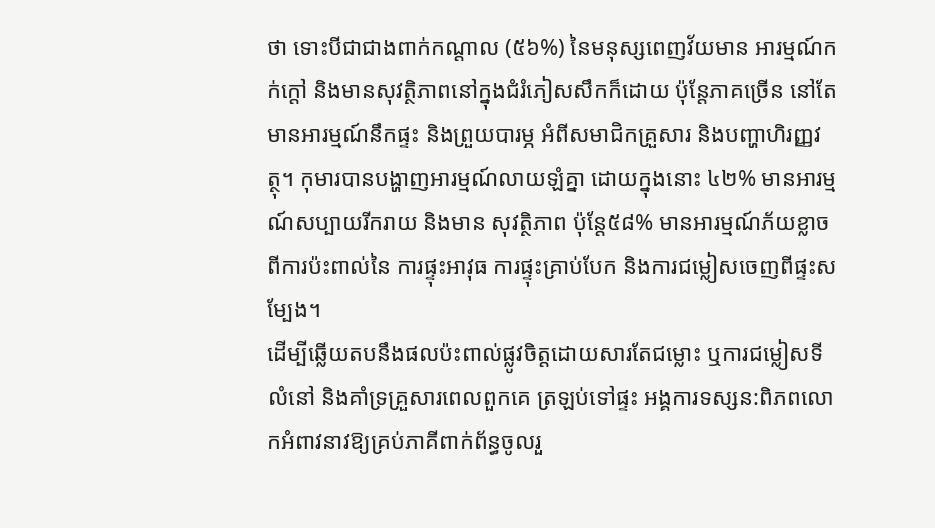ថា ទោះបីជាជាងពាក់កណ្តាល (៥៦%) នៃមនុស្សពេញវ័យមាន អារម្មណ៍កក់ក្តៅ និងមានសុវត្ថិភាពនៅក្នុងជំរំភៀសសឹកក៏ដោយ ប៉ុន្តែភាគច្រើន នៅតែមានអារម្មណ៍នឹកផ្ទះ និងព្រួយបារម្ភ អំពីសមាជិកគ្រួសារ និងបញ្ហាហិរញ្ញវត្ថុ។ កុមារបានបង្ហាញអារម្មណ៍លាយឡំគ្នា ដោយក្នុងនោះ ៤២% មានអារម្មណ៍សប្បាយរីករាយ និងមាន សុវត្ថិភាព ប៉ុន្តែ៥៨% មានអារម្មណ៍ភ័យខ្លាចពីការប៉ះពាល់នៃ ការផ្ទុះអាវុធ ការផ្ទុះគ្រាប់បែក និងការជម្លៀសចេញពីផ្ទះសម្បែង។
ដើម្បីឆ្លើយតបនឹងផលប៉ះពាល់ផ្លូវចិត្តដោយសារតែជម្លោះ ឬការជម្លៀសទីលំនៅ និងគាំទ្រគ្រួសារពេលពួកគេ ត្រឡប់ទៅផ្ទះ អង្គការទស្សន:ពិភពលោកអំពាវនាវឱ្យគ្រប់ភាគីពាក់ព័ន្ធចូលរួ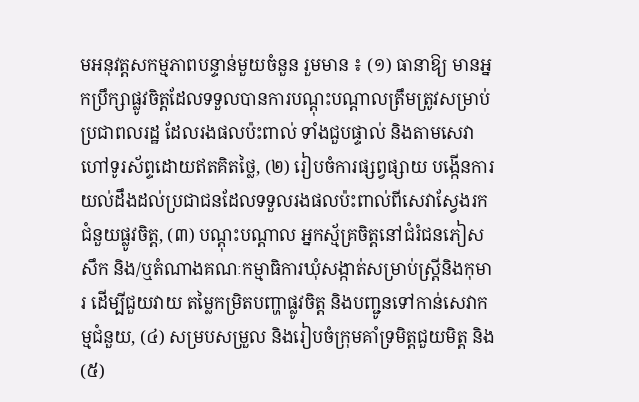មអនុវត្តសកម្មភាពបន្ទាន់មួយចំនួន រួមមាន ៖ (១) ធានាឱ្យ មានអ្នកប្រឹក្សាផ្លូវចិត្តដែលទទួលបានការបណ្តុះបណ្តាលត្រឹមត្រូវសម្រាប់ប្រជាពលរដ្ឋ ដែលរងផលប៉ះពាល់ ទាំងជួបផ្ទាល់ និងតាមសេវាហៅទូរស័ព្ទដោយឥតគិតថ្លៃ, (២) រៀបចំការផ្សព្វផ្សាយ បង្កើនការយល់ដឹងដល់ប្រជាជនដែលទទួលរងផលប៉ះពាល់ពីសេវាស្វែងរកជំនួយផ្លូវចិត្ត, (៣) បណ្តុះបណ្តាល អ្នកស្ម័គ្រចិត្តនៅជំរំជនភៀសសឹក និង/ឬតំណាងគណៈកម្មាធិការឃុំសង្កាត់សម្រាប់ស្ត្រីនិងកុមារ ដើម្បីជួយវាយ តម្លៃកម្រិតបញ្ហាផ្លូវចិត្ត និងបញ្ជូនទៅកាន់សេវាកម្មជំនួយ, (៤) សម្របសម្រួល និងរៀបចំក្រុមគាំទ្រមិត្តជួយមិត្ត និង (៥)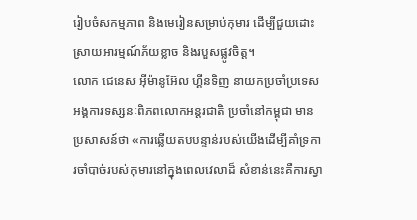រៀបចំសកម្មភាព និងមេរៀនសម្រាប់កុមារ ដើម្បីជួយដោះស្រាយអារម្មណ៍ភ័យខ្លាច និងរបួសផ្លូវចិត្ត។
លោក ជេនេស អ៊ីម៉ានូអ៊ែល ហ្គីនទិញ នាយកប្រចាំប្រទេសអង្គការទស្សនៈពិភពលោកអន្តរជាតិ ប្រចាំនៅកម្ពុជា មានប្រសាសន៍ថា «ការឆ្លើយតបបន្ទាន់របស់យើងដើម្បីគាំទ្រការចាំបាច់របស់កុមារនៅក្នុងពេលវេលាដ៏ សំខាន់នេះគឺការស្វា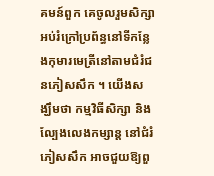គមន៍ពួក គេចូលរួមសិក្សាអប់រំក្រៅប្រព័ន្ធនៅទីកន្លែងកុមារមេត្រីនៅតាមជំរំជនភៀសសឹក ។ យើងសង្ឃឹមថា កម្មវិធីសិក្សា និងល្បែងលេងកម្សាន្ត នៅជំរំភៀសសឹក អាចជួយឱ្យពួ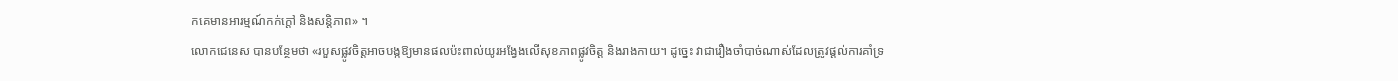កគេមានអារម្មណ៍កក់ក្តៅ និងសន្តិភាព» ។
លោកជេនេស បានបន្ថែមថា «របួសផ្លូវចិត្តអាចបង្កឱ្យមានផលប៉ះពាល់យូរអង្វែងលើសុខភាពផ្លូវចិត្ត និងរាងកាយ។ ដូច្នេះ វាជារឿងចាំបាច់ណាស់ដែលត្រូវផ្តល់ការគាំទ្រ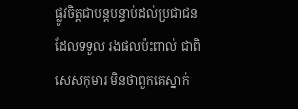ផ្លូវចិត្តជាបន្តបន្ទាប់ដល់ប្រជាជនដែលទទួល រងផលប៉ះពាល់ ជាពិសេសកុមារ មិនថាពួកគេស្នាក់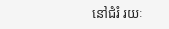នៅជំរំ រយៈ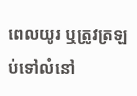ពេលយូរ ឬត្រូវត្រឡប់ទៅលំនៅ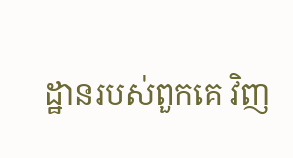ដ្ឋានរបស់ពួកគេ វិញ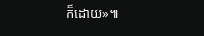ក៏ដោយ»៕